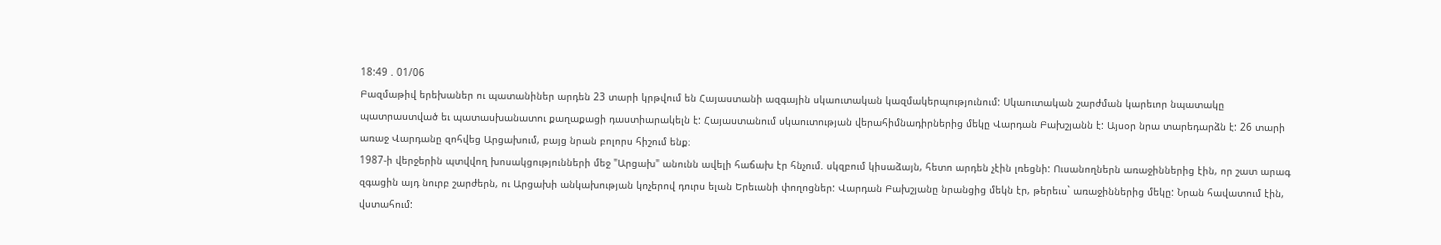18:49 . 01/06
Բազմաթիվ երեխաներ ու պատանիներ արդեն 23 տարի կրթվում են Հայաստանի ազգային սկաուտական կազմակերպությունում: Սկաուտական շարժման կարեւոր նպատակը պատրաստված եւ պատասխանատու քաղաքացի դաստիարակելն է: Հայաստանում սկաուտության վերահիմնադիրներից մեկը Վարդան Բախշյանն է: Այսօր նրա տարեդարձն է: 26 տարի առաջ Վարդանը զոհվեց Արցախում, բայց նրան բոլորս հիշում ենք։
1987-ի վերջերին պտվվող խոսակցությունների մեջ "Արցախ" անունն ավելի հաճախ էր հնչում. սկզբում կիսաձայն, հետո արդեն չէին լռեցնի: Ուսանողներն առաջիններից էին, որ շատ արագ զգացին այդ նուրբ շարժերն, ու Արցախի անկախության կոչերով դուրս ելան Երեւանի փողոցներ: Վարդան Բախշյանը նրանցից մեկն էր, թերեւս` առաջիններից մեկը: Նրան հավատում էին, վստահում: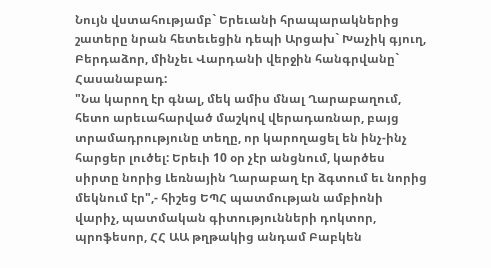Նույն վստահությամբ` Երեւանի հրապարակներից շատերը նրան հետեւեցին դեպի Արցախ` Խաչիկ գյուղ, Բերդաձոր, մինչեւ Վարդանի վերջին հանգրվանը` Հասանաբադ:
"Նա կարող էր գնալ, մեկ ամիս մնալ Ղարաբաղում, հետո արեւահարված մաշկով վերադառնար, բայց տրամադրությունը տեղը, որ կարողացել են ինչ-ինչ հարցեր լուծել: Երեւի 10 օր չէր անցնում, կարծես սիրտը նորից Լեռնային Ղարաբաղ էր ձգտում եւ նորից մեկնում էր",- հիշեց ԵՊՀ պատմության ամբիոնի վարիչ, պատմական գիտությունների դոկտոր, պրոֆեսոր, ՀՀ ԱԱ թղթակից անդամ Բաբկեն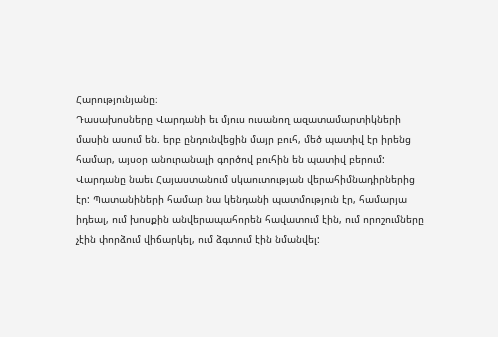Հարությունյանը։
Դասախոսները Վարդանի եւ մյուս ուսանող ազատամարտիկների մասին ասում են. երբ ընդունվեցին մայր բուհ, մեծ պատիվ էր իրենց համար, այսօր անուրանալի գործով բուհին են պատիվ բերում: Վարդանը նաեւ Հայաստանում սկաուտության վերահիմնադիրներից էր: Պատանիների համար նա կենդանի պատմություն էր, համարյա իդեալ, ում խոսքին անվերապահորեն հավատում էին, ում որոշումները չէին փորձում վիճարկել, ում ձգտում էին նմանվել: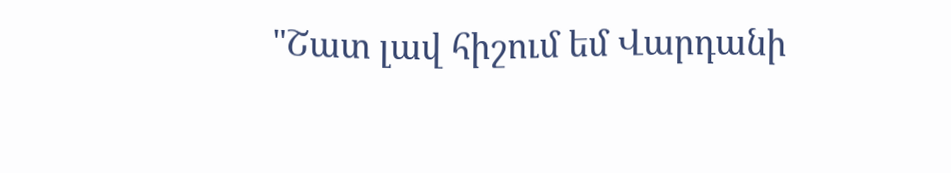"Շատ լավ հիշում եմ Վարդանի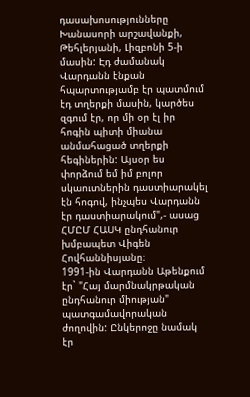դասախոսությունները Խանասորի արշավանքի, Թեհլերյանի, Լիզբոնի 5-ի մասին: Էդ ժամանակ Վարդանն էնքան հպարտությամբ էր պատմում էդ տղերքի մասին, կարծես զգում էր, որ մի օր էլ իր հոգին պիտի միանա անմահացած տղերքի հեգիներին: Այսօր ես փորձում եմ իմ բոլոր սկաուտներին դաստիարակել էն հոգով, ինչպես Վարդանն էր դաստիարակում",- ասաց ՀՄԸՄ ՀԱՍԿ ընդհանուր խմբապետ Վիգեն Հովհաննիսյանը։
1991-ին Վարդանն Աթենքում էր` "Հայ մարմնակրթական ընդհանուր միության" պատգամավորական ժողովին: Ընկերոջը նամակ էր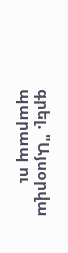գրել. "Այսօրվա պարապ ու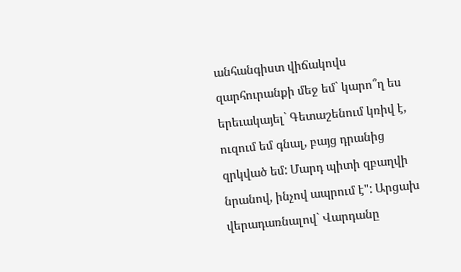անհանգիստ վիճակովս զարհուրանքի մեջ եմ` կարո՞ղ ես երեւակայել` Գետաշենում կռիվ է, ուզում եմ գնալ, բայց դրանից զրկված եմ: Մարդ պիտի զբաղվի նրանով, ինչով ապրում է": Արցախ վերադառնալով` Վարդանը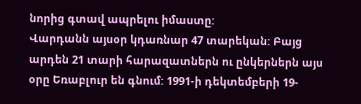նորից գտավ ապրելու իմաստը:
Վարդանն այսօր կդառնար 47 տարեկան: Բայց արդեն 21 տարի հարազատներն ու ընկերներն այս օրը Եռաբլուր են գնում: 1991-ի դեկտեմբերի 19-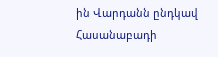ին Վարդանն ընդկավ Հասանաբադի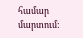համար մարտում: